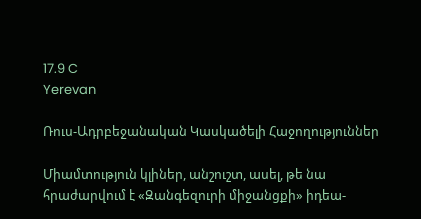17.9 C
Yerevan

Ռուս-Ադրբեջանական Կասկածելի Հաջողություններ

Միամտություն կլիներ, անշուշտ, ասել, թե նա հրաժարվում է «Զանգեզուրի միջանցքի» իդեա-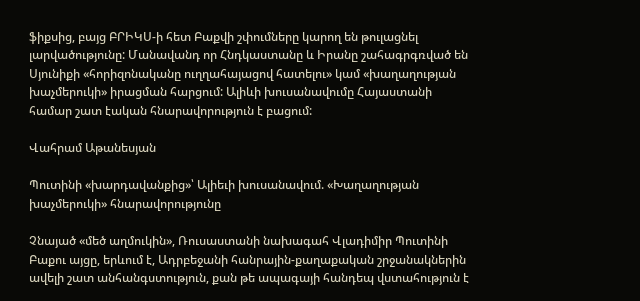ֆիքսից, բայց ԲՐԻԿՍ‑ի հետ Բաքվի շփումները կարող են թուլացնել լարվածությունը: Մանավանդ որ Հնդկաստանը և Իրանը շահագրգռված են Սյունիքի «հորիզոնականը ուղղահայացով հատելու» կամ «խաղաղության խաչմերուկի» իրացման հարցում: Ալիևի խուսանավումը Հայաստանի համար շատ էական հնարավորություն է բացում:

Վահրամ Աթանեսյան

Պուտինի «խարդավանքից»՝ Ալիեւի խուսանավում. «Խաղաղության խաչմերուկի» հնարավորությունը

Չնայած «մեծ աղմուկին», Ռուսաստանի նախագահ Վլադիմիր Պուտինի Բաքու այցը, երևում է, Ադրբեջանի հանրային-քաղաքական շրջանակներին ավելի շատ անհանգստություն, քան թե ապագայի հանդեպ վստահություն է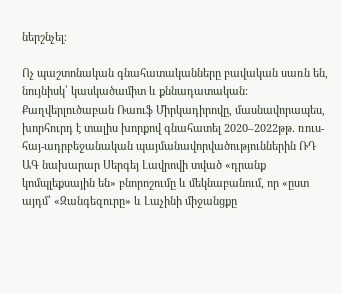ներշնչել։

Ոչ պաշտոնական գնահատականները բավական սառն են, նույնիսկ՝ կասկածամիտ և քննադատական: Քաղվերլուծաբան Ռաուֆ Միրկադիրովը, մասնավորապես, խորհուրդ է տալիս խորքով գնահատել 2020–2022թթ. ռուս-հայ-ադրբեջանական պայմանավորվածություններին ՌԴ ԱԳ նախարար Սերգեյ Լավրովի տված «դրանք կոմպլեքսային են» բնորոշումը և մեկնաբանում, որ «ըստ այդմ՝ «Զանգեզուրը» և Լաչինի միջանցքը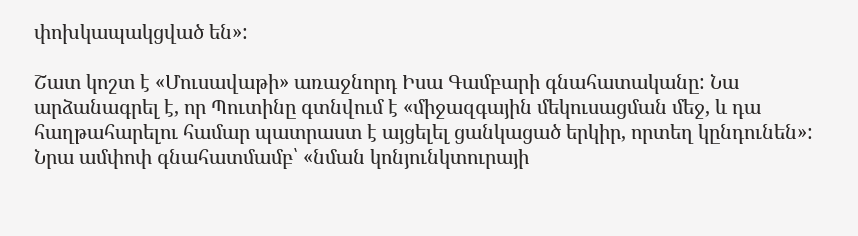փոխկապակցված են»:

Շատ կոշտ է «Մուսավաթի» առաջնորդ Իսա Գամբարի գնահատականը: Նա արձանագրել է, որ Պուտինը գտնվում է «միջազգային մեկուսացման մեջ, և դա հաղթահարելու համար պատրաստ է այցելել ցանկացած երկիր, որտեղ կընդունեն»: Նրա ամփոփ գնահատմամբ՝ «նման կոնյունկտուրայի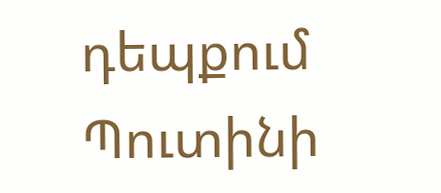դեպքում Պուտինի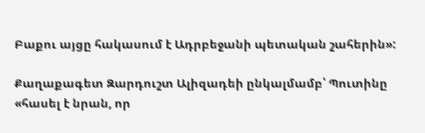Բաքու այցը հակասում է Ադրբեջանի պետական շահերին»:

Քաղաքագետ Զարդուշտ Ալիզադեի ընկալմամբ՝ Պուտինը «հասել է նրան, որ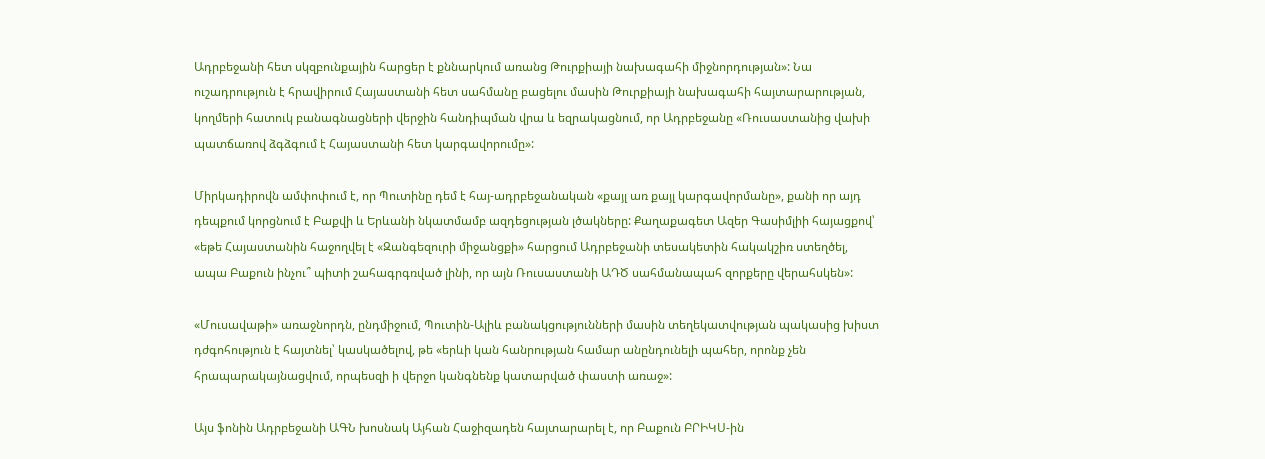Ադրբեջանի հետ սկզբունքային հարցեր է քննարկում առանց Թուրքիայի նախագահի միջնորդության»: Նա ուշադրություն է հրավիրում Հայաստանի հետ սահմանը բացելու մասին Թուրքիայի նախագահի հայտարարության, կողմերի հատուկ բանագնացների վերջին հանդիպման վրա և եզրակացնում, որ Ադրբեջանը «Ռուսաստանից վախի պատճառով ձգձգում է Հայաստանի հետ կարգավորումը»:

Միրկադիրովն ամփոփում է, որ Պուտինը դեմ է հայ-ադրբեջանական «քայլ առ քայլ կարգավորմանը», քանի որ այդ դեպքում կորցնում է Բաքվի և Երևանի նկատմամբ ազդեցության լծակները: Քաղաքագետ Ազեր Գասիմլիի հայացքով՝ «եթե Հայաստանին հաջողվել է «Զանգեզուրի միջանցքի» հարցում Ադրբեջանի տեսակետին հակակշիռ ստեղծել, ապա Բաքուն ինչու՞ պիտի շահագրգռված լինի, որ այն Ռուսաստանի ԱԴԾ սահմանապահ զորքերը վերահսկեն»:

«Մուսավաթի» առաջնորդն, ընդմիջում, Պուտին-Ալիև բանակցությունների մասին տեղեկատվության պակասից խիստ դժգոհություն է հայտնել՝ կասկածելով, թե «երևի կան հանրության համար անընդունելի պահեր, որոնք չեն հրապարակայնացվում, որպեսզի ի վերջո կանգնենք կատարված փաստի առաջ»:

Այս ֆոնին Ադրբեջանի ԱԳՆ խոսնակ Այհան Հաջիզադեն հայտարարել է, որ Բաքուն ԲՐԻԿՍ-ին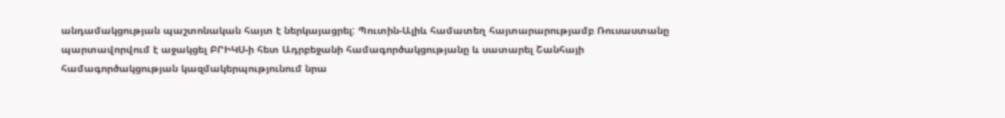անդամակցության պաշտոնական հայտ է ներկայացրել: Պուտին-Ալիև համատեղ հայտարարությամբ Ռուսաստանը պարտավորվում է աջակցել ԲՐԻԿՍ‑ի հետ Ադրբեջանի համագործակցությանը և սատարել Շանհայի համագործակցության կազմակերպությունում նրա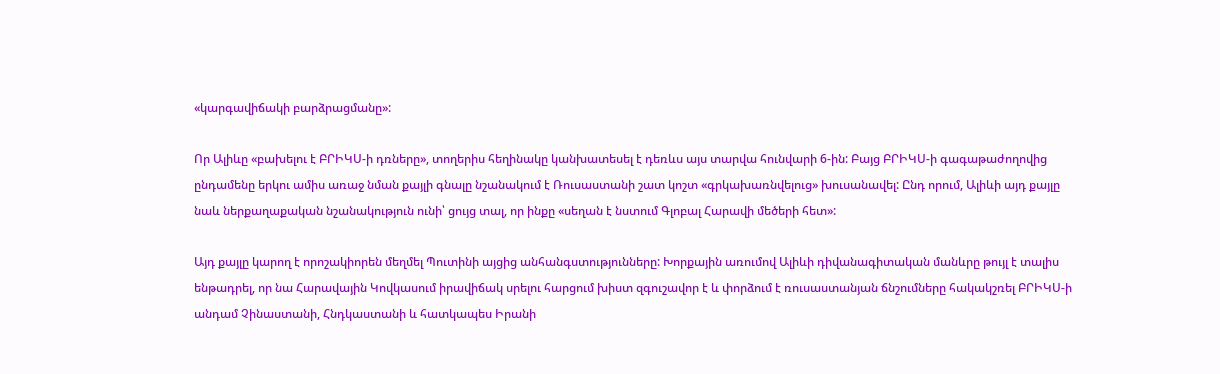«կարգավիճակի բարձրացմանը»:

Որ Ալիևը «բախելու է ԲՐԻԿՍ‑ի դռները», տողերիս հեղինակը կանխատեսել է դեռևս այս տարվա հունվարի 6‑ին: Բայց ԲՐԻԿՍ‑ի գագաթաժողովից ընդամենը երկու ամիս առաջ նման քայլի գնալը նշանակում է Ռուսաստանի շատ կոշտ «գրկախառնվելուց» խուսանավել: Ընդ որում, Ալիևի այդ քայլը նաև ներքաղաքական նշանակություն ունի՝ ցույց տալ, որ ինքը «սեղան է նստում Գլոբալ Հարավի մեծերի հետ»:

Այդ քայլը կարող է որոշակիորեն մեղմել Պուտինի այցից անհանգստությունները: Խորքային առումով Ալիևի դիվանագիտական մանևրը թույլ է տալիս ենթադրել, որ նա Հարավային Կովկասում իրավիճակ սրելու հարցում խիստ զգուշավոր է և փորձում է ռուսաստանյան ճնշումները հակակշռել ԲՐԻԿՍ‑ի անդամ Չինաստանի, Հնդկաստանի և հատկապես Իրանի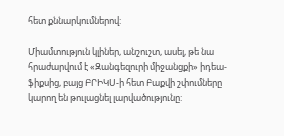հետ քննարկումներով:

Միամտություն կլիներ, անշուշտ, ասել, թե նա հրաժարվում է «Զանգեզուրի միջանցքի» իդեա-ֆիքսից, բայց ԲՐԻԿՍ‑ի հետ Բաքվի շփումները կարող են թուլացնել լարվածությունը: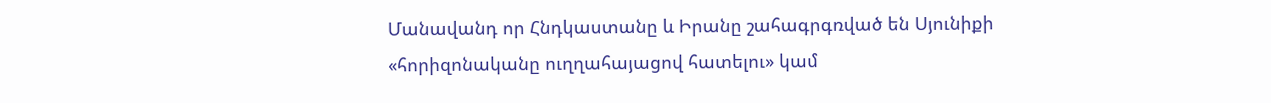Մանավանդ որ Հնդկաստանը և Իրանը շահագրգռված են Սյունիքի «հորիզոնականը ուղղահայացով հատելու» կամ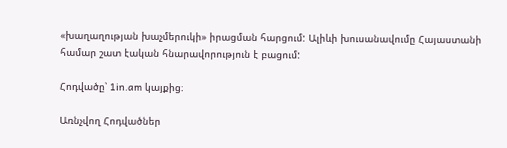«խաղաղության խաչմերուկի» իրացման հարցում: Ալիևի խուսանավումը Հայաստանի համար շատ էական հնարավորություն է բացում:

Հոդվածը՝ 1in.am կայքից։

Առնչվող Հոդվածներ